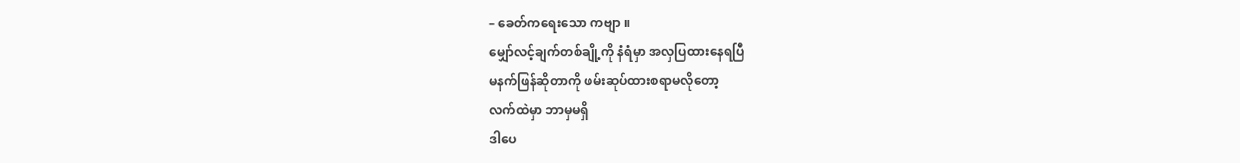– ခေတ်ကရေးသော ကဗျာ ။
မျှော်လင့်ချက်တစ်ချို့ကို နံရံမှာ အလှပြထားနေရပြီ
မနက်ဖြန်ဆိုတာကို ဖမ်းဆုပ်ထားစရာမလိုတော့
လက်ထဲမှာ ဘာမှမရှိ
ဒါပေ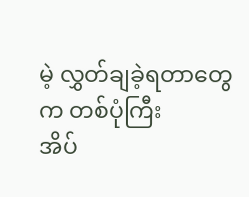မဲ့ လွှတ်ချခဲ့ရတာတွေက တစ်ပုံကြီး
အိပ်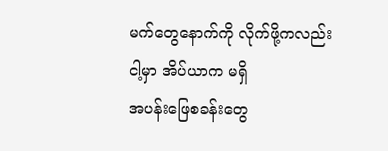မက်တွေနောက်ကို လိုက်ဖို့ကလည်း
ငါ့မှာ အိပ်ယာက မရှိ
အပန်းဖြေစခန်းတွေ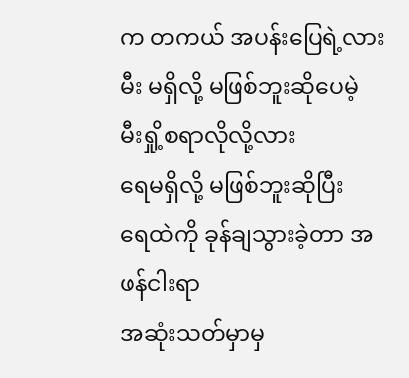က တကယ် အပန်းပြေရဲ့လား
မီး မရှိလို့ မဖြစ်ဘူးဆိုပေမဲ့
မီးရှို့စရာလိုလို့လား
ရေမရှိလို့ မဖြစ်ဘူးဆိုပြီး
ရေထဲကို ခုန်ချသွားခဲ့တာ အဖန်ငါးရာ
အဆုံးသတ်မှာမှ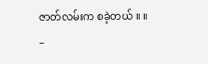ဇာတ်လမ်းက စခဲ့တယ် ။ ။
–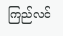ကြည်လင်